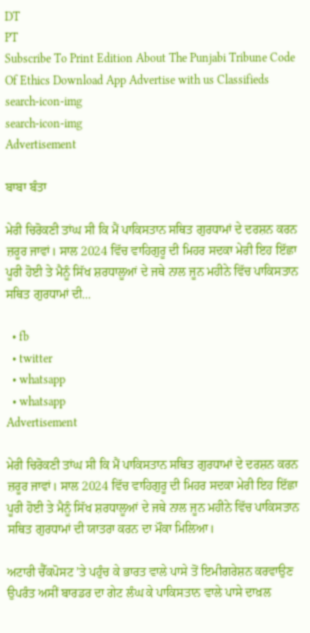DT
PT
Subscribe To Print Edition About The Punjabi Tribune Code Of Ethics Download App Advertise with us Classifieds
search-icon-img
search-icon-img
Advertisement

ਬਾਬਾ ਬੰਤਾ

ਮੇਰੀ ਚਿਰੋਕਣੀ ਤਾਂਘ ਸੀ ਕਿ ਮੈਂ ਪਾਕਿਸਤਾਨ ਸਥਿਤ ਗੁਰਧਾਮਾਂ ਦੇ ਦਰਸ਼ਨ ਕਰਨ ਜ਼ਰੂਰ ਜਾਵਾਂ। ਸਾਲ 2024 ਵਿੱਚ ਵਾਹਿਗੁਰੂ ਦੀ ਮਿਹਰ ਸਦਕਾ ਮੇਰੀ ਇਹ ਇੱਛਾ ਪੂਰੀ ਹੋਈ ਤੇ ਮੈਨੂੰ ਸਿੱਖ ਸ਼ਰਧਾਲੂਆਂ ਦੇ ਜਥੇ ਨਾਲ ਜੂਨ ਮਹੀਨੇ ਵਿੱਚ ਪਾਕਿਸਤਾਨ ਸਥਿਤ ਗੁਰਧਾਮਾਂ ਦੀ...

  • fb
  • twitter
  • whatsapp
  • whatsapp
Advertisement

ਮੇਰੀ ਚਿਰੋਕਣੀ ਤਾਂਘ ਸੀ ਕਿ ਮੈਂ ਪਾਕਿਸਤਾਨ ਸਥਿਤ ਗੁਰਧਾਮਾਂ ਦੇ ਦਰਸ਼ਨ ਕਰਨ ਜ਼ਰੂਰ ਜਾਵਾਂ। ਸਾਲ 2024 ਵਿੱਚ ਵਾਹਿਗੁਰੂ ਦੀ ਮਿਹਰ ਸਦਕਾ ਮੇਰੀ ਇਹ ਇੱਛਾ ਪੂਰੀ ਹੋਈ ਤੇ ਮੈਨੂੰ ਸਿੱਖ ਸ਼ਰਧਾਲੂਆਂ ਦੇ ਜਥੇ ਨਾਲ ਜੂਨ ਮਹੀਨੇ ਵਿੱਚ ਪਾਕਿਸਤਾਨ ਸਥਿਤ ਗੁਰਧਾਮਾਂ ਦੀ ਯਾਤਰਾ ਕਰਨ ਦਾ ਮੌਕਾ ਮਿਲਿਆ।

ਅਟਾਰੀ ਚੈੱਕਪੋਸਟ ’ਤੇ ਪਹੁੰਚ ਕੇ ਭਾਰਤ ਵਾਲੇ ਪਾਸੇ ਤੋਂ ਇਮੀਗਰੇਸ਼ਨ ਕਰਵਾਉਣ ਉਪਰੰਤ ਅਸੀਂ ਬਾਰਡਰ ਦਾ ਗੇਟ ਲੰਘ ਕੇ ਪਾਕਿਸਤਾਨ ਵਾਲੇ ਪਾਸੇ ਦਾਖ਼ਲ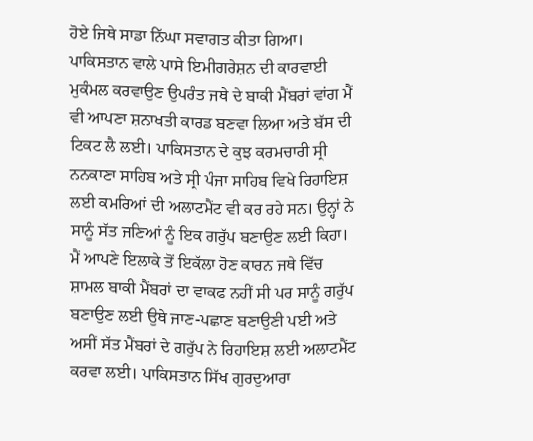ਹੋਏ ਜਿਥੇ ਸਾਡਾ ਨਿੱਘਾ ਸਵਾਗਤ ਕੀਤਾ ਗਿਆ। ਪਾਕਿਸਤਾਨ ਵਾਲੇ ਪਾਸੇ ਇਮੀਗਰੇਸ਼ਨ ਦੀ ਕਾਰਵਾਈ ਮੁਕੰਮਲ ਕਰਵਾਉਣ ਉਪਰੰਤ ਜਥੇ ਦੇ ਬਾਕੀ ਮੈਂਬਰਾਂ ਵਾਂਗ ਮੈਂ ਵੀ ਆਪਣਾ ਸ਼ਨਾਖਤੀ ਕਾਰਡ ਬਣਵਾ ਲਿਆ ਅਤੇ ਬੱਸ ਦੀ ਟਿਕਟ ਲੈ ਲਈ। ਪਾਕਿਸਤਾਨ ਦੇ ਕੁਝ ਕਰਮਚਾਰੀ ਸ੍ਰੀ ਨਨਕਾਣਾ ਸਾਹਿਬ ਅਤੇ ਸ੍ਰੀ ਪੰਜਾ ਸਾਹਿਬ ਵਿਖੇ ਰਿਹਾਇਸ਼ ਲਈ ਕਮਰਿਆਂ ਦੀ ਅਲਾਟਮੈਂਟ ਵੀ ਕਰ ਰਹੇ ਸਨ। ਉਨ੍ਹਾਂ ਨੇ ਸਾਨੂੰ ਸੱਤ ਜਣਿਆਂ ਨੂੰ ਇਕ ਗਰੁੱਪ ਬਣਾਉਣ ਲਈ ਕਿਹਾ। ਮੈਂ ਆਪਣੇ ਇਲਾਕੇ ਤੋਂ ਇਕੱਲਾ ਹੋਣ ਕਾਰਨ ਜਥੇ ਵਿੱਚ ਸ਼ਾਮਲ ਬਾਕੀ ਮੈਂਬਰਾਂ ਦਾ ਵਾਕਫ ਨਹੀਂ ਸੀ ਪਰ ਸਾਨੂੰ ਗਰੁੱਪ ਬਣਾਉਣ ਲਈ ਉਥੇ ਜਾਣ-ਪਛਾਣ ਬਣਾਉਣੀ ਪਈ ਅਤੇ ਅਸੀਂ ਸੱਤ ਮੈਂਬਰਾਂ ਦੇ ਗਰੁੱਪ ਨੇ ਰਿਹਾਇਸ਼ ਲਈ ਅਲਾਟਮੈਂਟ ਕਰਵਾ ਲਈ। ਪਾਕਿਸਤਾਨ ਸਿੱਖ ਗੁਰਦੁਆਰਾ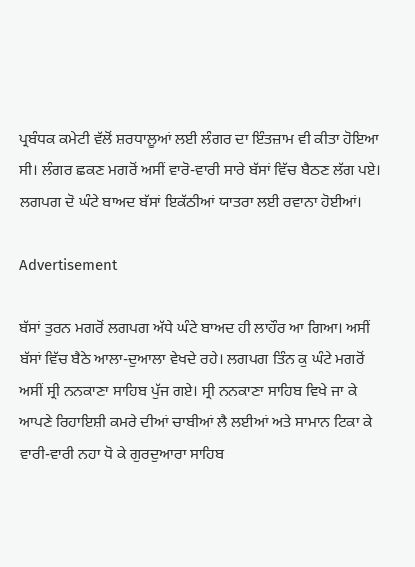ਪ੍ਰਬੰਧਕ ਕਮੇਟੀ ਵੱਲੋਂ ਸ਼ਰਧਾਲੂਆਂ ਲਈ ਲੰਗਰ ਦਾ ਇੰਤਜ਼ਾਮ ਵੀ ਕੀਤਾ ਹੋਇਆ ਸੀ। ਲੰਗਰ ਛਕਣ ਮਗਰੋਂ ਅਸੀਂ ਵਾਰੋ-ਵਾਰੀ ਸਾਰੇ ਬੱਸਾਂ ਵਿੱਚ ਬੈਠਣ ਲੱਗ ਪਏ। ਲਗਪਗ ਦੋ ਘੰਟੇ ਬਾਅਦ ਬੱਸਾਂ ਇਕੱਠੀਆਂ ਯਾਤਰਾ ਲਈ ਰਵਾਨਾ ਹੋਈਆਂ।

Advertisement

ਬੱਸਾਂ ਤੁਰਨ ਮਗਰੋਂ ਲਗਪਗ ਅੱਧੇ ਘੰਟੇ ਬਾਅਦ ਹੀ ਲਾਹੌਰ ਆ ਗਿਆ। ਅਸੀਂ ਬੱਸਾਂ ਵਿੱਚ ਬੈਠੇ ਆਲਾ-ਦੁਆਲਾ ਵੇਖਦੇ ਰਹੇ। ਲਗਪਗ ਤਿੰਨ ਕੁ ਘੰਟੇ ਮਗਰੋਂ ਅਸੀਂ ਸ੍ਰੀ ਨਨਕਾਣਾ ਸਾਹਿਬ ਪੁੱਜ ਗਏ। ਸ੍ਰੀ ਨਨਕਾਣਾ ਸਾਹਿਬ ਵਿਖੇ ਜਾ ਕੇ ਆਪਣੇ ਰਿਹਾਇਸ਼ੀ ਕਮਰੇ ਦੀਆਂ ਚਾਬੀਆਂ ਲੈ ਲਈਆਂ ਅਤੇ ਸਾਮਾਨ ਟਿਕਾ ਕੇ ਵਾਰੀ-ਵਾਰੀ ਨਹਾ ਧੋ ਕੇ ਗੁਰਦੁਆਰਾ ਸਾਹਿਬ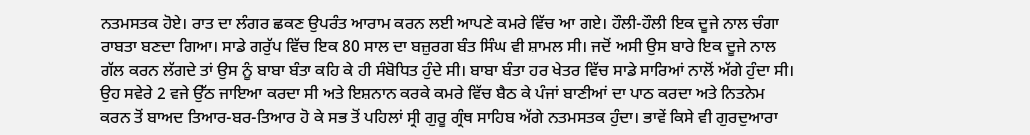ਨਤਮਸਤਕ ਹੋਏ। ਰਾਤ ਦਾ ਲੰਗਰ ਛਕਣ ਉਪਰੰਤ ਆਰਾਮ ਕਰਨ ਲਈ ਆਪਣੇ ਕਮਰੇ ਵਿੱਚ ਆ ਗਏ। ਹੌਲੀ-ਹੌਲੀ ਇਕ ਦੂਜੇ ਨਾਲ ਚੰਗਾ ਰਾਬਤਾ ਬਣਦਾ ਗਿਆ। ਸਾਡੇ ਗਰੁੱਪ ਵਿੱਚ ਇਕ 80 ਸਾਲ ਦਾ ਬਜ਼ੁਰਗ ਬੰਤ ਸਿੰਘ ਵੀ ਸ਼ਾਮਲ ਸੀ। ਜਦੋਂ ਅਸੀ ਉਸ ਬਾਰੇ ਇਕ ਦੂਜੇ ਨਾਲ ਗੱਲ ਕਰਨ ਲੱਗਦੇ ਤਾਂ ਉਸ ਨੂੰ ਬਾਬਾ ਬੰਤਾ ਕਹਿ ਕੇ ਹੀ ਸੰਬੋਧਿਤ ਹੁੰਦੇ ਸੀ। ਬਾਬਾ ਬੰਤਾ ਹਰ ਖੇਤਰ ਵਿੱਚ ਸਾਡੇ ਸਾਰਿਆਂ ਨਾਲੋਂ ਅੱਗੇ ਹੁੰਦਾ ਸੀ। ਉਹ ਸਵੇਰੇ 2 ਵਜੇ ਉੱਠ ਜਾਇਆ ਕਰਦਾ ਸੀ ਅਤੇ ਇਸ਼ਨਾਨ ਕਰਕੇ ਕਮਰੇ ਵਿੱਚ ਬੈਠ ਕੇ ਪੰਜਾਂ ਬਾਣੀਆਂ ਦਾ ਪਾਠ ਕਰਦਾ ਅਤੇ ਨਿਤਨੇਮ ਕਰਨ ਤੋਂ ਬਾਅਦ ਤਿਆਰ-ਬਰ-ਤਿਆਰ ਹੋ ਕੇ ਸਭ ਤੋਂ ਪਹਿਲਾਂ ਸ੍ਰੀ ਗੁਰੂ ਗ੍ਰੰਥ ਸਾਹਿਬ ਅੱਗੇ ਨਤਮਸਤਕ ਹੁੰਦਾ। ਭਾਵੇਂ ਕਿਸੇ ਵੀ ਗੁਰਦੁਆਰਾ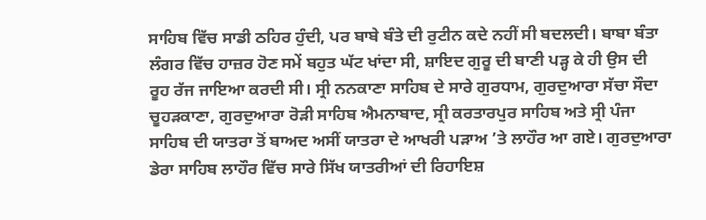ਸਾਹਿਬ ਵਿੱਚ ਸਾਡੀ ਠਹਿਰ ਹੁੰਦੀ, ਪਰ ਬਾਬੇ ਬੰਤੇ ਦੀ ਰੁਟੀਨ ਕਦੇ ਨਹੀਂ ਸੀ ਬਦਲਦੀ। ਬਾਬਾ ਬੰਤਾ ਲੰਗਰ ਵਿੱਚ ਹਾਜ਼ਰ ਹੋਣ ਸਮੇਂ ਬਹੁਤ ਘੱਟ ਖਾਂਦਾ ਸੀ, ਸ਼ਾਇਦ ਗੁਰੂ ਦੀ ਬਾਣੀ ਪੜ੍ਹ ਕੇ ਹੀ ਉਸ ਦੀ ਰੂਹ ਰੱਜ ਜਾਇਆ ਕਰਦੀ ਸੀ। ਸ੍ਰੀ ਨਨਕਾਣਾ ਸਾਹਿਬ ਦੇ ਸਾਰੇ ਗੁਰਧਾਮ, ਗੁਰਦੁਆਰਾ ਸੱਚਾ ਸੌਦਾ ਚੂਹੜਕਾਣਾ, ਗੁਰਦੁਆਰਾ ਰੋੜੀ ਸਾਹਿਬ ਐਮਨਾਬਾਦ, ਸ੍ਰੀ ਕਰਤਾਰਪੁਰ ਸਾਹਿਬ ਅਤੇ ਸ੍ਰੀ ਪੰਜਾ ਸਾਹਿਬ ਦੀ ਯਾਤਰਾ ਤੋਂ ਬਾਅਦ ਅਸੀਂ ਯਾਤਰਾ ਦੇ ਆਖਰੀ ਪੜਾਅ ’ਤੇ ਲਾਹੌਰ ਆ ਗਏ। ਗੁਰਦੁਆਰਾ ਡੇਰਾ ਸਾਹਿਬ ਲਾਹੌਰ ਵਿੱਚ ਸਾਰੇ ਸਿੱਖ ਯਾਤਰੀਆਂ ਦੀ ਰਿਹਾਇਸ਼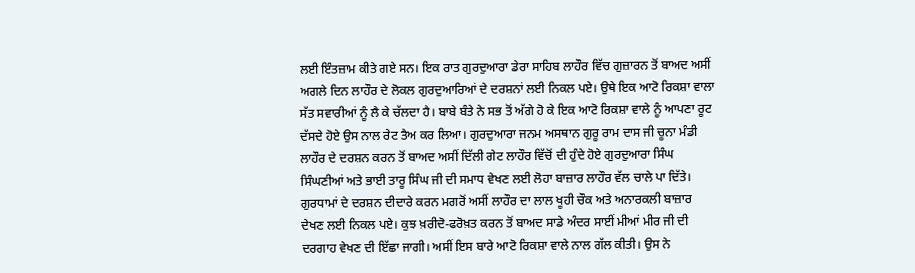ਲਈ ਇੰਤਜ਼ਾਮ ਕੀਤੇ ਗਏ ਸਨ। ਇਕ ਰਾਤ ਗੁਰਦੁਆਰਾ ਡੇਰਾ ਸਾਹਿਬ ਲਾਹੌਰ ਵਿੱਚ ਗੁਜ਼ਾਰਨ ਤੋਂ ਬਾਅਦ ਅਸੀਂ ਅਗਲੇ ਦਿਨ ਲਾਹੌਰ ਦੇ ਲੋਕਲ ਗੁਰਦੁਆਰਿਆਂ ਦੇ ਦਰਸ਼ਨਾਂ ਲਈ ਨਿਕਲ ਪਏ। ਉਥੇ ਇਕ ਆਟੋ ਰਿਕਸ਼ਾ ਵਾਲਾ ਸੱਤ ਸਵਾਰੀਆਂ ਨੂੰ ਲੈ ਕੇ ਚੱਲਦਾ ਹੈ। ਬਾਬੇ ਬੰਤੇ ਨੇ ਸਭ ਤੋਂ ਅੱਗੇ ਹੋ ਕੇ ਇਕ ਆਟੋ ਰਿਕਸ਼ਾ ਵਾਲੇ ਨੂੰ ਆਪਣਾ ਰੂਟ ਦੱਸਦੇ ਹੋਏ ਉਸ ਨਾਲ ਰੇਟ ਤੈਅ ਕਰ ਲਿਆ। ਗੁਰਦੁਆਰਾ ਜਨਮ ਅਸਥਾਨ ਗੁਰੂ ਰਾਮ ਦਾਸ ਜੀ ਚੂਨਾ ਮੰਡੀ ਲਾਹੌਰ ਦੇ ਦਰਸ਼ਨ ਕਰਨ ਤੋਂ ਬਾਅਦ ਅਸੀਂ ਦਿੱਲੀ ਗੇਟ ਲਾਹੌਰ ਵਿੱਚੋਂ ਦੀ ਹੁੰਦੇ ਹੋਏ ਗੁਰਦੁਆਰਾ ਸਿੰਘ ਸਿੰਘਣੀਆਂ ਅਤੇ ਭਾਈ ਤਾਰੂ ਸਿੰਘ ਜੀ ਦੀ ਸਮਾਧ ਵੇਖਣ ਲਈ ਲੋਹਾ ਬਾਜ਼ਾਰ ਲਾਹੌਰ ਵੱਲ ਚਾਲੇ ਪਾ ਦਿੱਤੇ। ਗੁਰਧਾਮਾਂ ਦੇ ਦਰਸ਼ਨ ਦੀਦਾਰੇ ਕਰਨ ਮਗਰੋਂ ਅਸੀਂ ਲਾਹੌਰ ਦਾ ਲਾਲ ਖੂਹੀ ਚੌਕ ਅਤੇ ਅਨਾਰਕਲੀ ਬਾਜ਼ਾਰ ਦੇਖਣ ਲਈ ਨਿਕਲ ਪਏ। ਕੁਝ ਖ਼ਰੀਦੋ-ਫਰੋਖ਼ਤ ਕਰਨ ਤੋਂ ਬਾਅਦ ਸਾਡੇ ਅੰਦਰ ਸਾਈਂ ਮੀਆਂ ਮੀਰ ਜੀ ਦੀ ਦਰਗਾਹ ਵੇਖਣ ਦੀ ਇੱਛਾ ਜਾਗੀ। ਅਸੀਂ ਇਸ ਬਾਰੇ ਆਟੋ ਰਿਕਸ਼ਾ ਵਾਲੇ ਨਾਲ ਗੱਲ ਕੀਤੀ। ਉਸ ਨੇ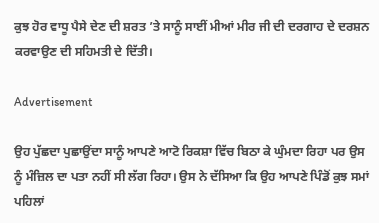ਕੁਝ ਹੋਰ ਵਾਧੂ ਪੈਸੇ ਦੇਣ ਦੀ ਸ਼ਰਤ ’ਤੇ ਸਾਨੂੰ ਸਾਈਂ ਮੀਆਂ ਮੀਰ ਜੀ ਦੀ ਦਰਗਾਹ ਦੇ ਦਰਸ਼ਨ ਕਰਵਾਉਣ ਦੀ ਸਹਿਮਤੀ ਦੇ ਦਿੱਤੀ।

Advertisement

ਉਹ ਪੁੱਛਦਾ ਪੁਛਾਉਂਦਾ ਸਾਨੂੰ ਆਪਣੇ ਆਟੋ ਰਿਕਸ਼ਾ ਵਿੱਚ ਬਿਠਾ ਕੇ ਘੁੰਮਦਾ ਰਿਹਾ ਪਰ ਉਸ ਨੂੰ ਮੰਜ਼ਿਲ ਦਾ ਪਤਾ ਨਹੀਂ ਸੀ ਲੱਗ ਰਿਹਾ। ਉਸ ਨੇ ਦੱਸਿਆ ਕਿ ਉਹ ਆਪਣੇ ਪਿੰਡੋਂ ਕੁਝ ਸਮਾਂ ਪਹਿਲਾਂ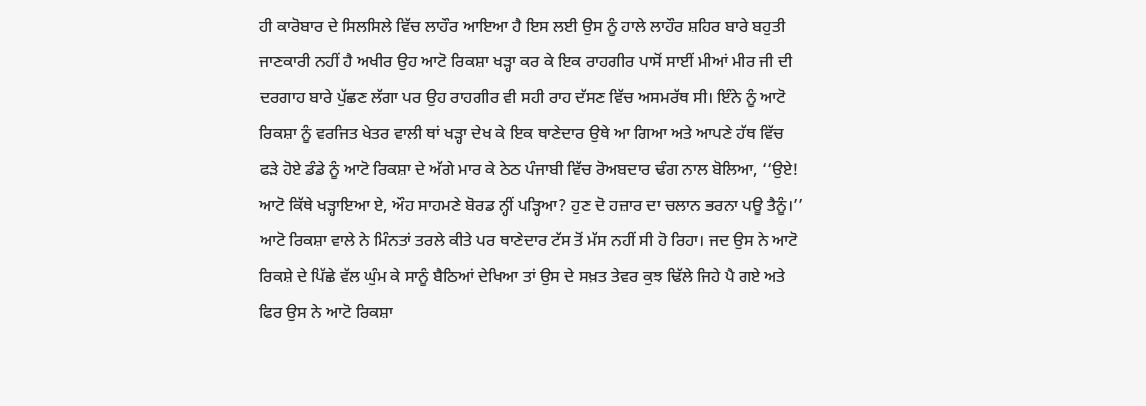ਹੀ ਕਾਰੋਬਾਰ ਦੇ ਸਿਲਸਿਲੇ ਵਿੱਚ ਲਾਹੌਰ ਆਇਆ ਹੈ ਇਸ ਲਈ ਉਸ ਨੂੰ ਹਾਲੇ ਲਾਹੌਰ ਸ਼ਹਿਰ ਬਾਰੇ ਬਹੁਤੀ ਜਾਣਕਾਰੀ ਨਹੀਂ ਹੈ ਅਖੀਰ ਉਹ ਆਟੋ ਰਿਕਸ਼ਾ ਖੜ੍ਹਾ ਕਰ ਕੇ ਇਕ ਰਾਹਗੀਰ ਪਾਸੋਂ ਸਾਈਂ ਮੀਆਂ ਮੀਰ ਜੀ ਦੀ ਦਰਗਾਹ ਬਾਰੇ ਪੁੱਛਣ ਲੱਗਾ ਪਰ ਉਹ ਰਾਹਗੀਰ ਵੀ ਸਹੀ ਰਾਹ ਦੱਸਣ ਵਿੱਚ ਅਸਮਰੱਥ ਸੀ। ਇੰਨੇ ਨੂੰ ਆਟੋ ਰਿਕਸ਼ਾ ਨੂੰ ਵਰਜਿਤ ਖੇਤਰ ਵਾਲੀ ਥਾਂ ਖੜ੍ਹਾ ਦੇਖ ਕੇ ਇਕ ਥਾਣੇਦਾਰ ਉਥੇ ਆ ਗਿਆ ਅਤੇ ਆਪਣੇ ਹੱਥ ਵਿੱਚ ਫੜੇ ਹੋਏ ਡੰਡੇ ਨੂੰ ਆਟੋ ਰਿਕਸ਼ਾ ਦੇ ਅੱਗੇ ਮਾਰ ਕੇ ਠੇਠ ਪੰਜਾਬੀ ਵਿੱਚ ਰੋਅਬਦਾਰ ਢੰਗ ਨਾਲ ਬੋਲਿਆ, ‘‘ਉਏ! ਆਟੋ ਕਿੱਥੇ ਖੜ੍ਹਾਇਆ ਏ, ਔਹ ਸਾਹਮਣੇ ਬੋਰਡ ਨ੍ਹੀਂ ਪੜ੍ਹਿਆ? ਹੁਣ ਦੋ ਹਜ਼ਾਰ ਦਾ ਚਲਾਨ ਭਰਨਾ ਪਊ ਤੈਨੂੰ।’’ ਆਟੋ ਰਿਕਸ਼ਾ ਵਾਲੇ ਨੇ ਮਿੰਨਤਾਂ ਤਰਲੇ ਕੀਤੇ ਪਰ ਥਾਣੇਦਾਰ ਟੱਸ ਤੋਂ ਮੱਸ ਨਹੀਂ ਸੀ ਹੋ ਰਿਹਾ। ਜਦ ਉਸ ਨੇ ਆਟੋ ਰਿਕਸ਼ੇ ਦੇ ਪਿੱਛੇ ਵੱਲ ਘੁੰਮ ਕੇ ਸਾਨੂੰ ਬੈਠਿਆਂ ਦੇਖਿਆ ਤਾਂ ਉਸ ਦੇ ਸਖ਼ਤ ਤੇਵਰ ਕੁਝ ਢਿੱਲੇ ਜਿਹੇ ਪੈ ਗਏ ਅਤੇ ਫਿਰ ਉਸ ਨੇ ਆਟੋ ਰਿਕਸ਼ਾ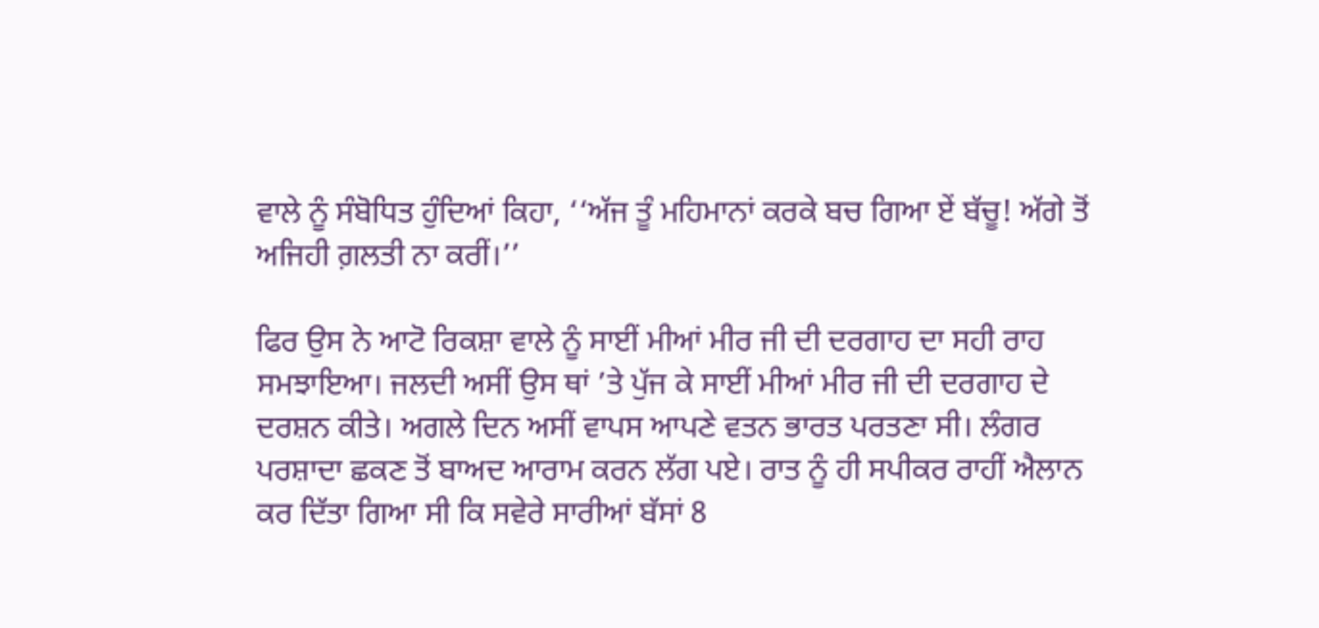ਵਾਲੇ ਨੂੰ ਸੰਬੋਧਿਤ ਹੁੰਦਿਆਂ ਕਿਹਾ, ‘‘ਅੱਜ ਤੂੰ ਮਹਿਮਾਨਾਂ ਕਰਕੇ ਬਚ ਗਿਆ ਏਂ ਬੱਚੂ! ਅੱਗੇ ਤੋਂ ਅਜਿਹੀ ਗ਼ਲਤੀ ਨਾ ਕਰੀਂ।’’

ਫਿਰ ਉਸ ਨੇ ਆਟੋ ਰਿਕਸ਼ਾ ਵਾਲੇ ਨੂੰ ਸਾਈਂ ਮੀਆਂ ਮੀਰ ਜੀ ਦੀ ਦਰਗਾਹ ਦਾ ਸਹੀ ਰਾਹ ਸਮਝਾਇਆ। ਜਲਦੀ ਅਸੀਂ ਉਸ ਥਾਂ ’ਤੇ ਪੁੱਜ ਕੇ ਸਾਈਂ ਮੀਆਂ ਮੀਰ ਜੀ ਦੀ ਦਰਗਾਹ ਦੇ ਦਰਸ਼ਨ ਕੀਤੇ। ਅਗਲੇ ਦਿਨ ਅਸੀਂ ਵਾਪਸ ਆਪਣੇ ਵਤਨ ਭਾਰਤ ਪਰਤਣਾ ਸੀ। ਲੰਗਰ ਪਰਸ਼ਾਦਾ ਛਕਣ ਤੋਂ ਬਾਅਦ ਆਰਾਮ ਕਰਨ ਲੱਗ ਪਏ। ਰਾਤ ਨੂੰ ਹੀ ਸਪੀਕਰ ਰਾਹੀਂ ਐਲਾਨ ਕਰ ਦਿੱਤਾ ਗਿਆ ਸੀ ਕਿ ਸਵੇਰੇ ਸਾਰੀਆਂ ਬੱਸਾਂ 8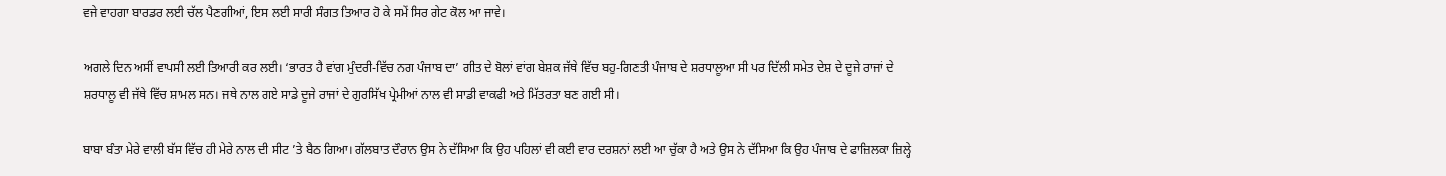ਵਜੇ ਵਾਹਗਾ ਬਾਰਡਰ ਲਈ ਚੱਲ ਪੈਣਗੀਆਂ, ਇਸ ਲਈ ਸਾਰੀ ਸੰਗਤ ਤਿਆਰ ਹੋ ਕੇ ਸਮੇਂ ਸਿਰ ਗੇਟ ਕੋਲ ਆ ਜਾਵੇ।

ਅਗਲੇ ਦਿਨ ਅਸੀਂ ਵਾਪਸੀ ਲਈ ਤਿਆਰੀ ਕਰ ਲਈ। ‘ਭਾਰਤ ਹੈ ਵਾਂਗ ਮੁੰਦਰੀ-ਵਿੱਚ ਨਗ ਪੰਜਾਬ ਦਾ’ ਗੀਤ ਦੇ ਬੋਲਾਂ ਵਾਂਗ ਬੇਸ਼ਕ ਜੱਥੇ ਵਿੱਚ ਬਹੁ-ਗਿਣਤੀ ਪੰਜਾਬ ਦੇ ਸ਼ਰਧਾਲੂਆ ਸੀ ਪਰ ਦਿੱਲੀ ਸਮੇਤ ਦੇਸ਼ ਦੇ ਦੂਜੇ ਰਾਜਾਂ ਦੇ ਸ਼ਰਧਾਲੂ ਵੀ ਜੱਥੇ ਵਿੱਚ ਸ਼ਾਮਲ ਸਨ। ਜਥੇ ਨਾਲ ਗਏ ਸਾਡੇ ਦੂਜੇ ਰਾਜਾਂ ਦੇ ਗੁਰਸਿੱਖ ਪ੍ਰੇਮੀਆਂ ਨਾਲ ਵੀ ਸਾਡੀ ਵਾਕਫੀ ਅਤੇ ਮਿੱਤਰਤਾ ਬਣ ਗਈ ਸੀ।

ਬਾਬਾ ਬੰਤਾ ਮੇਰੇ ਵਾਲੀ ਬੱਸ ਵਿੱਚ ਹੀ ਮੇਰੇ ਨਾਲ ਦੀ ਸੀਟ ’ਤੇ ਬੈਠ ਗਿਆ। ਗੱਲਬਾਤ ਦੌਰਾਨ ਉਸ ਨੇ ਦੱਸਿਆ ਕਿ ਉਹ ਪਹਿਲਾਂ ਵੀ ਕਈ ਵਾਰ ਦਰਸ਼ਨਾਂ ਲਈ ਆ ਚੁੱਕਾ ਹੈ ਅਤੇ ਉਸ ਨੇ ਦੱਸਿਆ ਕਿ ਉਹ ਪੰਜਾਬ ਦੇ ਫਾਜ਼ਿਲਕਾ ਜ਼ਿਲ੍ਹੇ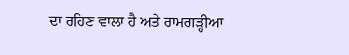ਦਾ ਰਹਿਣ ਵਾਲਾ ਹੈ ਅਤੇ ਰਾਮਗੜ੍ਹੀਆ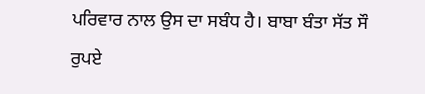ਪਰਿਵਾਰ ਨਾਲ ਉਸ ਦਾ ਸਬੰਧ ਹੈ। ਬਾਬਾ ਬੰਤਾ ਸੱਤ ਸੌ ਰੁਪਏ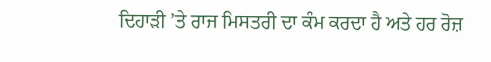ਦਿਹਾੜੀ ’ਤੇ ਰਾਜ ਮਿਸਤਰੀ ਦਾ ਕੰਮ ਕਰਦਾ ਹੈ ਅਤੇ ਹਰ ਰੋਜ਼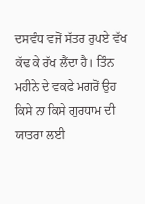ਦਸਵੰਧ ਵਜੋਂ ਸੱਤਰ ਰੁਪਏ ਵੱਖ ਕੱਢ ਕੇ ਰੱਖ ਲੈਂਦਾ ਹੈ। ਤਿੰਨ ਮਹੀਨੇ ਦੇ ਵਕਫੇ ਮਗਰੋਂ ਉਹ ਕਿਸੇ ਨਾ ਕਿਸੇ ਗੁਰਧਾਮ ਦੀ ਯਾਤਰਾ ਲਈ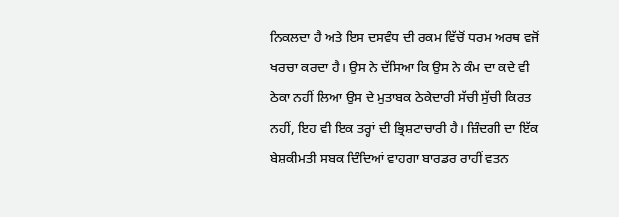ਨਿਕਲਦਾ ਹੈ ਅਤੇ ਇਸ ਦਸਵੰਧ ਦੀ ਰਕਮ ਵਿੱਚੋਂ ਧਰਮ ਅਰਥ ਵਜੋਂ ਖਰਚਾ ਕਰਦਾ ਹੈ। ਉਸ ਨੇ ਦੱਸਿਆ ਕਿ ਉਸ ਨੇ ਕੰਮ ਦਾ ਕਦੇ ਵੀ ਠੇਕਾ ਨਹੀਂ ਲਿਆ ਉਸ ਦੇ ਮੁਤਾਬਕ ਠੇਕੇਦਾਰੀ ਸੱਚੀ ਸੁੱਚੀ ਕਿਰਤ ਨਹੀਂ, ਇਹ ਵੀ ਇਕ ਤਰ੍ਹਾਂ ਦੀ ਭ੍ਰਿਸ਼ਟਾਚਾਰੀ ਹੈ। ਜ਼ਿੰਦਗੀ ਦਾ ਇੱਕ ਬੇਸ਼ਕੀਮਤੀ ਸਬਕ ਦਿੰਦਿਆਂ ਵਾਹਗਾ ਬਾਰਡਰ ਰਾਹੀਂ ਵਤਨ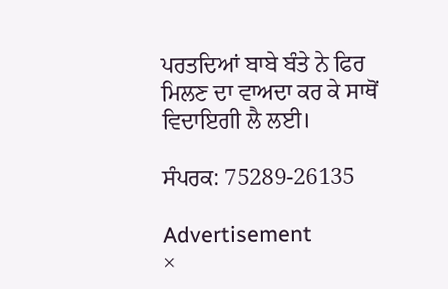ਪਰਤਦਿਆਂ ਬਾਬੇ ਬੰਤੇ ਨੇ ਫਿਰ ਮਿਲਣ ਦਾ ਵਾਅਦਾ ਕਰ ਕੇ ਸਾਥੋਂ ਵਿਦਾਇਗੀ ਲੈ ਲਈ।

ਸੰਪਰਕ: 75289-26135

Advertisement
×